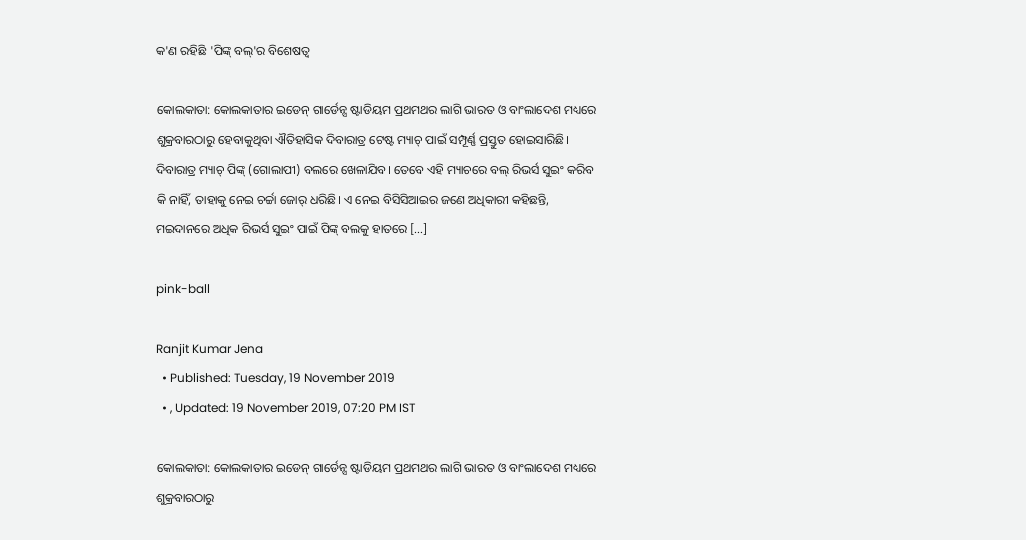କ'ଣ ରହିଛି 'ପିଙ୍କ୍ ବଲ୍‌'ର ବିଶେଷତ୍ୱ

କୋଲକାତା: କୋଲକାତାର ଇଡେନ୍ ଗାର୍ଡେନ୍ସ ଷ୍ଟାଡିୟମ ପ୍ରଥମଥର ଲାଗି ଭାରତ ଓ ବାଂଲାଦେଶ ମଧ୍ୟରେ ଶୁକ୍ରବାରଠାରୁ ହେବାକୁଥିବା ଐତିହାସିକ ଦିବାରାତ୍ର ଟେଷ୍ଟ ମ୍ୟାଚ୍ ପାଇଁ ସମ୍ପୂର୍ଣ୍ଣ ପ୍ରସ୍ତୁତ ହୋଇସାରିଛି। ଦିବାରାତ୍ର ମ୍ୟାଚ୍ ପିଙ୍କ୍ (ଗୋଲାପୀ) ବଲରେ ଖେଳାଯିବ। ତେବେ ଏହି ମ୍ୟାଚରେ ବଲ୍ ରିଭର୍ସ ସୁଇଂ କରିବ କି ନାହିଁ, ତାହାକୁ ନେଇ ଚର୍ଚ୍ଚା ଜୋର୍ ଧରିଛି। ଏ ନେଇ ବିସିସିଆଇର ଜଣେ ଅଧିକାରୀ କହିଛନ୍ତି, ମଇଦାନରେ ଅଧିକ ରିଭର୍ସ ସୁଇଂ ପାଇଁ ପିଙ୍କ୍ ବଲକୁ ହାତରେ […]

pink-ball

Ranjit Kumar Jena
  • Published: Tuesday, 19 November 2019
  • , Updated: 19 November 2019, 07:20 PM IST

କୋଲକାତା: କୋଲକାତାର ଇଡେନ୍ ଗାର୍ଡେନ୍ସ ଷ୍ଟାଡିୟମ ପ୍ରଥମଥର ଲାଗି ଭାରତ ଓ ବାଂଲାଦେଶ ମଧ୍ୟରେ ଶୁକ୍ରବାରଠାରୁ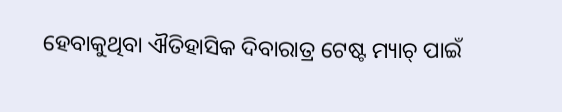ହେବାକୁଥିବା ଐତିହାସିକ ଦିବାରାତ୍ର ଟେଷ୍ଟ ମ୍ୟାଚ୍ ପାଇଁ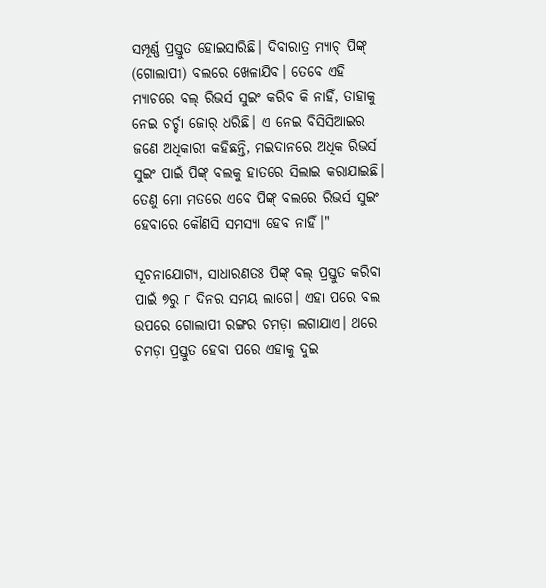ସମ୍ପୂର୍ଣ୍ଣ ପ୍ରସ୍ତୁତ ହୋଇସାରିଛି। ଦିବାରାତ୍ର ମ୍ୟାଚ୍ ପିଙ୍କ୍ (ଗୋଲାପୀ) ବଲରେ ଖେଳାଯିବ। ତେବେ ଏହି ମ୍ୟାଚରେ ବଲ୍ ରିଭର୍ସ ସୁଇଂ କରିବ କି ନାହିଁ, ତାହାକୁ ନେଇ ଚର୍ଚ୍ଚା ଜୋର୍ ଧରିଛି। ଏ ନେଇ ବିସିସିଆଇର ଜଣେ ଅଧିକାରୀ କହିଛନ୍ତି, ମଇଦାନରେ ଅଧିକ ରିଭର୍ସ ସୁଇଂ ପାଇଁ ପିଙ୍କ୍ ବଲକୁ ହାତରେ ସିଲାଇ କରାଯାଇଛି। ତେଣୁ ମୋ ମତରେ ଏବେ ପିଙ୍କ୍ ବଲରେ ରିଭର୍ସ ସୁଇଂ ହେବାରେ କୌଣସି ସମସ୍ୟା ହେବ ନାହିଁ।"

ସୂଚନାଯୋଗ୍ୟ, ସାଧାରଣତଃ ପିଙ୍କ୍ ବଲ୍ ପ୍ରସ୍ତୁତ କରିବା ପାଇଁ ୭ରୁ ୮ ଦିନର ସମୟ ଲାଗେ। ଏହା ପରେ ବଲ ଉପରେ ଗୋଲାପୀ ରଙ୍ଗର ଚମଡ଼ା ଲଗାଯାଏ। ଥରେ ଚମଡ଼ା ପ୍ରସ୍ତୁତ ହେବା ପରେ ଏହାକୁ ଦୁଇ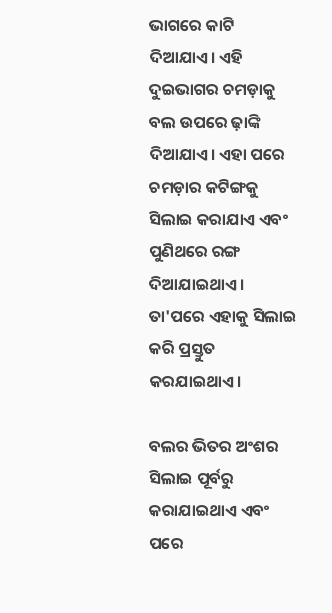ଭାଗରେ କାଟି ଦିଆଯାଏ। ଏହି ଦୁଇଭାଗର ଚମଡ଼ାକୁ ବଲ ଉପରେ ଢ଼ାଙ୍କି ଦିଆଯାଏ। ଏହା ପରେ ଚମଡ଼ାର କଟିଙ୍ଗକୁ ସିଲାଇ କରାଯାଏ ଏବଂ ପୁଣିଥରେ ରଙ୍ଗ ଦିଆଯାଇଥାଏ। ତା'ପରେ ଏହାକୁ ସିଲାଇ କରି ପ୍ରସ୍ତୁତ କରଯାଇଥାଏ।

ବଲର ଭିତର ଅଂଶର ସିଲାଇ ପୂର୍ବରୁ କରାଯାଇଥାଏ ଏବଂ ପରେ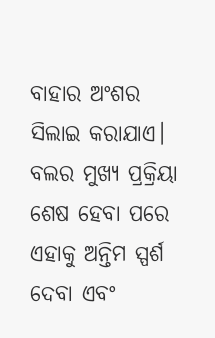ବାହାର ଅଂଶର ସିଲାଇ କରାଯାଏ। ବଲର ମୁଖ୍ୟ ପ୍ରକ୍ରିୟା ଶେଷ ହେବା ପରେ ଏହାକୁ ଅନ୍ତିମ ସ୍ପର୍ଶ ଦେବା ଏବଂ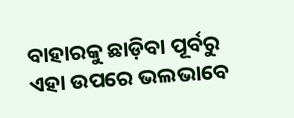ବାହାରକୁ ଛାଡ଼ିବା ପୂର୍ବରୁ ଏହା ଉପରେ ଭଲଭାବେ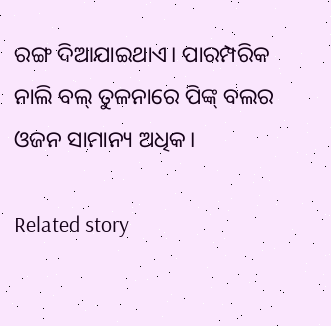ରଙ୍ଗ ଦିଆଯାଇଥାଏ। ପାରମ୍ପରିକ ନାଲି ବଲ୍ ତୁଳନାରେ ପିଙ୍କ୍ ବଲର ଓଜନ ସାମାନ୍ୟ ଅଧିକ।

Related story